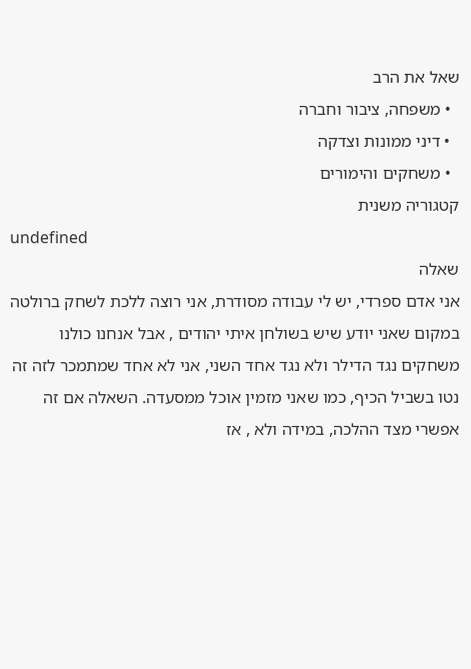שאל את הרב
  • משפחה, ציבור וחברה
  • דיני ממונות וצדקה
  • משחקים והימורים
קטגוריה משנית
undefined
שאלה
אני אדם ספרדי, יש לי עבודה מסודרת, אני רוצה ללכת לשחק ברולטה במקום שאני יודע שיש בשולחן איתי יהודים , אבל אנחנו כולנו משחקים נגד הדילר ולא נגד אחד השני, אני לא אחד שמתמכר לזה זה נטו בשביל הכיף, כמו שאני מזמין אוכל ממסעדה. השאלה אם זה אפשרי מצד ההלכה, במידה ולא , אז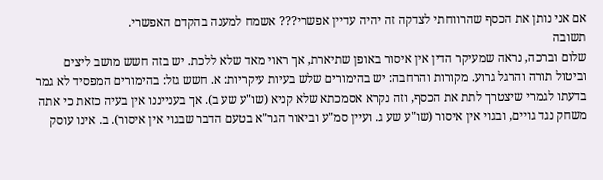אם אני נותן את הכסף שהרווחתי לצדקה זה יהיה עדיין אפשרי??? אשמח למענה בהקדם האפשרי.
תשובה
שלום וברכה, נראה שמעיקר הדין אין איסור באופן שתיארת, אך ראוי מאד שלא ללכת. יש בזה חשש מושב ליצים וביטול תורה והרגל גרוע. מקורות והרחבה: יש בהימורים שלש בעיות עיקריות: א. חשש גזל: בהימורים המפסיד לא גמר בדעתו לגמרי שיצטרך לתת את הכסף, וזה נקרא אסמכתא שלא קניא (שו"ע שע ב). אך בענייננו אין בעיה כזאת כי אתה משחק נגד גויים, ובגוי אין איסור (שו"ע שע ג. ועיין סמ"ע וביאור הגר"א בטעם הדבר שבגוי אין איסור). ב. אינו עוסק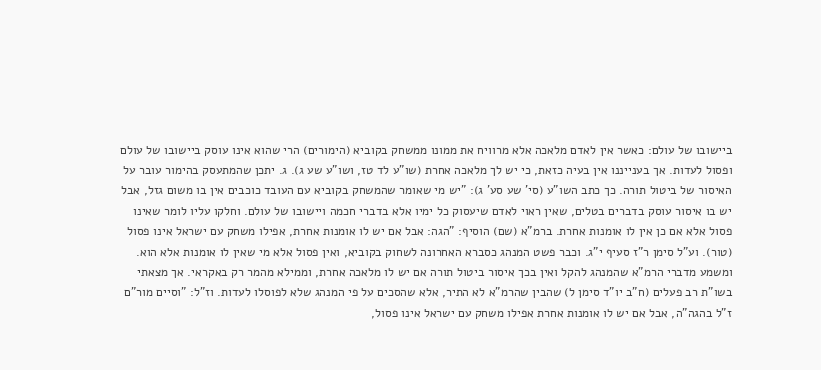ביישובו של עולם: כאשר אין לאדם מלאכה אלא מרוויח את ממונו ממשחק בקוביא (הימורים) הרי שהוא אינו עוסק ביישובו של עולם ופסול לעדות. אך בענייננו אין בעיה כזאת, כי יש לך מלאכה אחרת (שו"ע לד טז, ושו"ע שע ג). ג. יתכן שהמתעסק בהימור עובר על האיסור של ביטול תורה. כך כתב השו"ע (סי' שע סע' ג): "יש מי שאומר שהמשחק בקוביא עם העובד כוכבים אין בו משום גזל, אבל יש בו איסור עוסק בדברים בטלים, שאין ראוי לאדם שיעסוק כל ימיו אלא בדברי חכמה ויישובו של עולם. וחלקו עליו לומר שאינו פסול אלא אם כן אין לו אומנות אחרת. ברמ"א (שם) הוסיף: "הגה: אבל אם יש לו אומנות אחרת, אפילו משחק עם ישראל אינו פסול (טור). וע"ל סימן ר"ז סעיף י"ג. וכבר פשט המנהג כסברא האחרונה לשחוק בקוביא, ואין פסול אלא מי שאין לו אומנות אלא הוא. ומשמע מדברי הרמ"א שהמנהג להקל ואין בכך איסור ביטול תורה אם יש לו מלאכה אחרת, וממילא מהמר רק באקראי. אך מצאתי בשו"ת רב פעלים (ח"ב יו"ד סימן ל) שהבין שהרמ"א לא התיר, אלא שהסכים על פי המנהג שלא לפוסלו לעדות. וז"ל: "וסיים מור"ם ז"ל בהגה"ה, אבל אם יש לו אומנות אחרת אפילו משחק עם ישראל אינו פסול,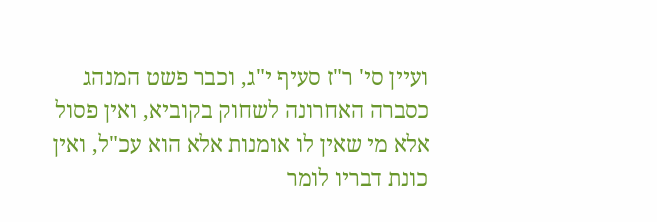ועיין סי' ר"ז סעיף י"ג, וכבר פשט המנהג כסברה האחרונה לשחוק בקוביא, ואין פסול אלא מי שאין לו אומנות אלא הוא עכ"ל, ואין כונת דבריו לומר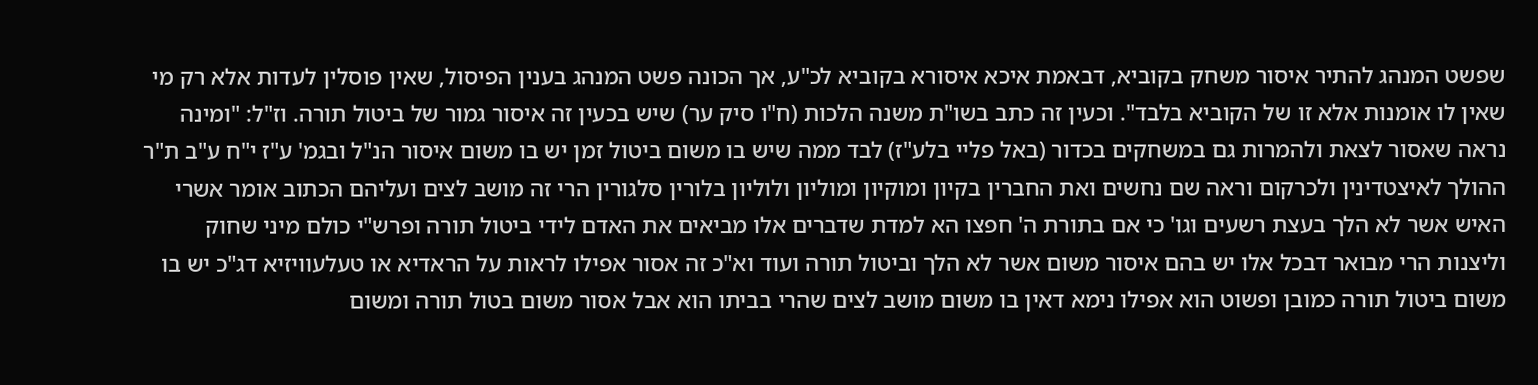שפשט המנהג להתיר איסור משחק בקוביא, דבאמת איכא איסורא בקוביא לכ"ע, אך הכונה פשט המנהג בענין הפיסול, שאין פוסלין לעדות אלא רק מי שאין לו אומנות אלא זו של הקוביא בלבד". וכעין זה כתב בשו"ת משנה הלכות (ח"ו סיק ער) שיש בכעין זה איסור גמור של ביטול תורה. וז"ל: "ומינה נראה שאסור לצאת ולהמרות גם במשחקים בכדור (באל פליי בלע"ז) לבד ממה שיש בו משום ביטול זמן יש בו משום איסור הנ"ל ובגמ' ע"ז י"ח ע"ב ת"ר ההולך לאיצטדינין ולכרקום וראה שם נחשים ואת החברין בקיון ומוקיון ומוליון ולוליון בלורין סלגורין הרי זה מושב לצים ועליהם הכתוב אומר אשרי האיש אשר לא הלך בעצת רשעים וגו' כי אם בתורת ה' חפצו הא למדת שדברים אלו מביאים את האדם לידי ביטול תורה ופרש"י כולם מיני שחוק וליצנות הרי מבואר דבכל אלו יש בהם איסור משום אשר לא הלך וביטול תורה ועוד וא"כ זה אסור אפילו לראות על הראדיא או טעלעוויזיא דג"כ יש בו משום ביטול תורה כמובן ופשוט הוא אפילו נימא דאין בו משום מושב לצים שהרי בביתו הוא אבל אסור משום בטול תורה ומשום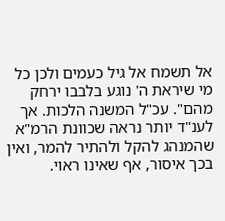אל תשמח אל גיל כעמים ולכן כל מי שיראת ה' נוגע בלבבו ירחק מהם". עכ"ל המשנה הלכות. אך לענ"ד יותר נראה שכוונת הרמ"א שהמנהג להקל ולהתיר להמר, ואין בכך איסור, אף שאינו ראוי.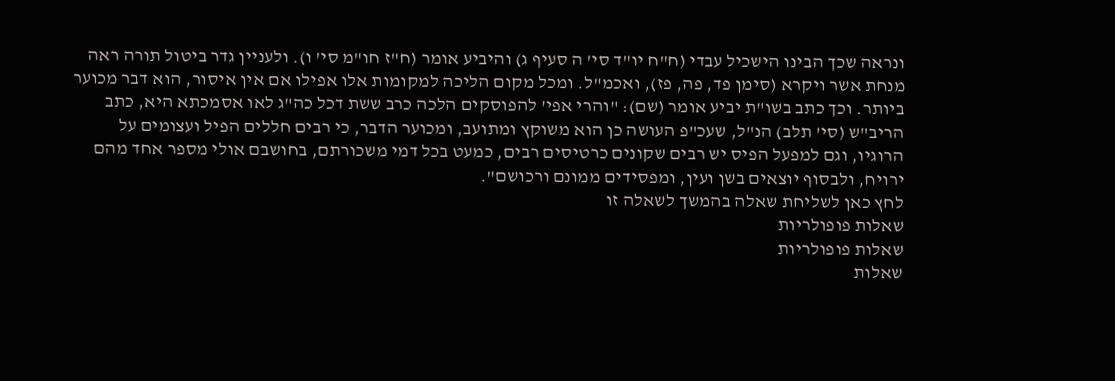ונראה שכך הבינו הישכיל עבדי (ח"ח יו"ד סי' ה סעיף ג) והיביע אומר (ח"ז חו"מ סי' ו). ולעניין גדר ביטול תורה ראה מנחת אשר ויקרא (סימן פד, פה, פז), ואכמ"ל. ומכל מקום הליכה למקומות אלו אפילו אם אין איסור, הוא דבר מכוער ביותר. וכך כתב בשו"ת יביע אומר (שם): "והרי אפי' להפוסקים הלכה כרב ששת דכל כה"ג לאו אסמכתא היא, כתב הריב"ש (סי' תלב) הנ"ל, שעכ"פ העושה כן הוא משוקץ ומתועב, ומכוער הדבר, כי רבים חללים הפיל ועצומים על הרוגיו, וגם למפעל הפיס יש רבים שקונים כרטיסים רבים, כמעט בכל דמי משכורתם, בחושבם אולי מספר אחד מהם ירויח, ולבסוף יוצאים בשן ועין, ומפסידים ממונם ורכושם".
לחץ כאן לשליחת שאלה בהמשך לשאלה זו
שאלות פופולריות
שאלות פופולריות
שאלות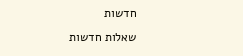חדשות
שאלות חדשות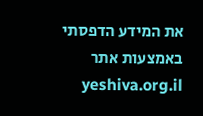את המידע הדפסתי באמצעות אתר yeshiva.org.il